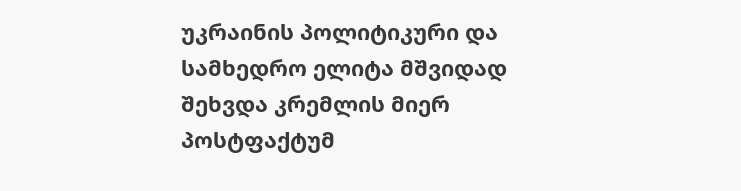უკრაინის პოლიტიკური და სამხედრო ელიტა მშვიდად შეხვდა კრემლის მიერ პოსტფაქტუმ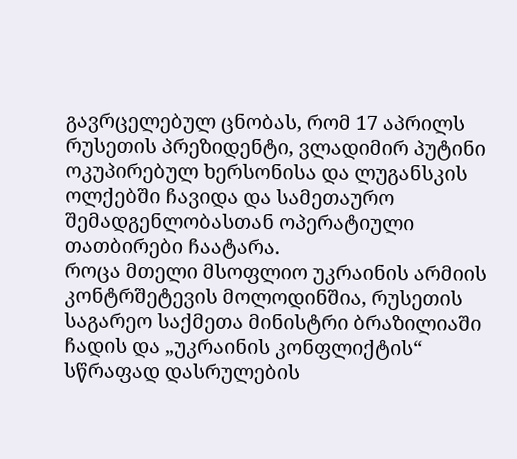გავრცელებულ ცნობას, რომ 17 აპრილს რუსეთის პრეზიდენტი, ვლადიმირ პუტინი ოკუპირებულ ხერსონისა და ლუგანსკის ოლქებში ჩავიდა და სამეთაურო შემადგენლობასთან ოპერატიული თათბირები ჩაატარა.
როცა მთელი მსოფლიო უკრაინის არმიის კონტრშეტევის მოლოდინშია, რუსეთის საგარეო საქმეთა მინისტრი ბრაზილიაში ჩადის და „უკრაინის კონფლიქტის“ სწრაფად დასრულების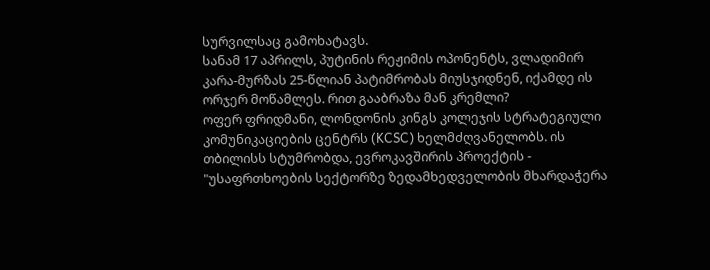სურვილსაც გამოხატავს.
სანამ 17 აპრილს, პუტინის რეჟიმის ოპონენტს, ვლადიმირ კარა-მურზას 25-წლიან პატიმრობას მიუსჯიდნენ, იქამდე ის ორჯერ მოწამლეს. რით გააბრაზა მან კრემლი?
ოფერ ფრიდმანი, ლონდონის კინგს კოლეჯის სტრატეგიული კომუნიკაციების ცენტრს (KCSC) ხელმძღვანელობს. ის თბილისს სტუმრობდა, ევროკავშირის პროექტის - "უსაფრთხოების სექტორზე ზედამხედველობის მხარდაჭერა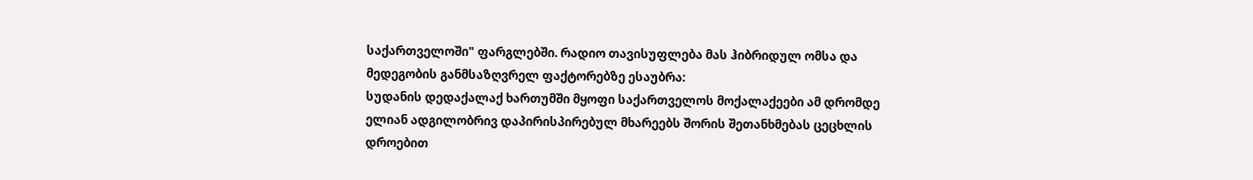საქართველოში" ფარგლებში. რადიო თავისუფლება მას ჰიბრიდულ ომსა და მედეგობის განმსაზღვრელ ფაქტორებზე ესაუბრა:
სუდანის დედაქალაქ ხართუმში მყოფი საქართველოს მოქალაქეები ამ დრომდე ელიან ადგილობრივ დაპირისპირებულ მხარეებს შორის შეთანხმებას ცეცხლის დროებით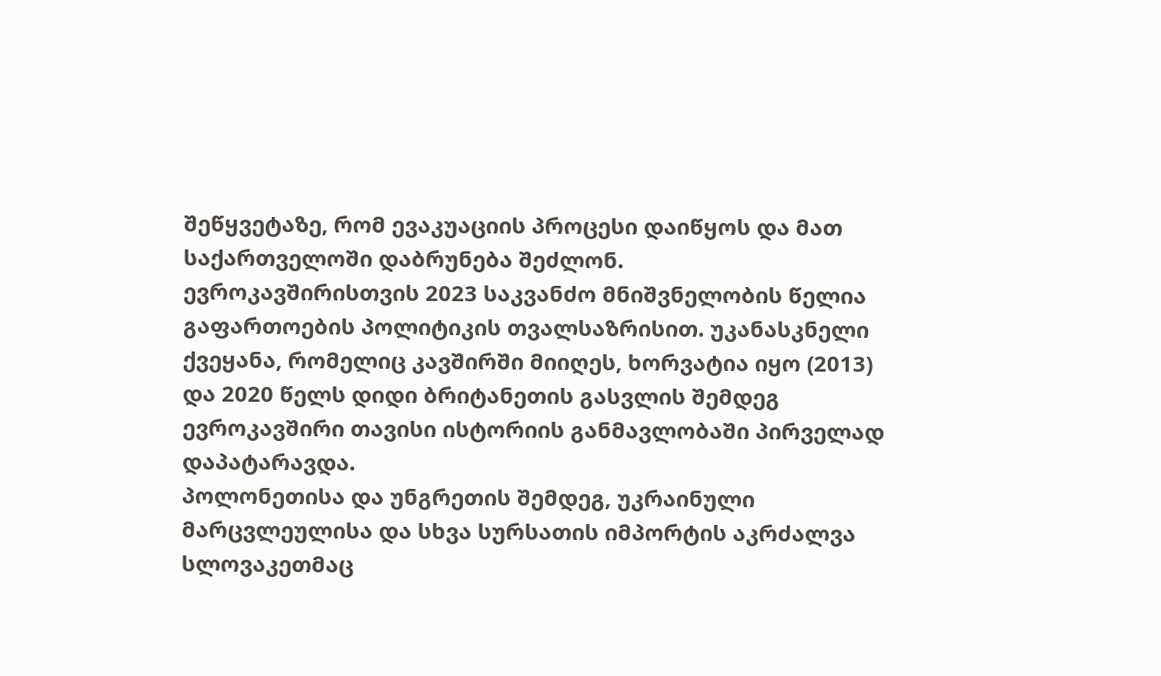შეწყვეტაზე, რომ ევაკუაციის პროცესი დაიწყოს და მათ საქართველოში დაბრუნება შეძლონ.
ევროკავშირისთვის 2023 საკვანძო მნიშვნელობის წელია გაფართოების პოლიტიკის თვალსაზრისით. უკანასკნელი ქვეყანა, რომელიც კავშირში მიიღეს, ხორვატია იყო (2013) და 2020 წელს დიდი ბრიტანეთის გასვლის შემდეგ ევროკავშირი თავისი ისტორიის განმავლობაში პირველად დაპატარავდა.
პოლონეთისა და უნგრეთის შემდეგ, უკრაინული მარცვლეულისა და სხვა სურსათის იმპორტის აკრძალვა სლოვაკეთმაც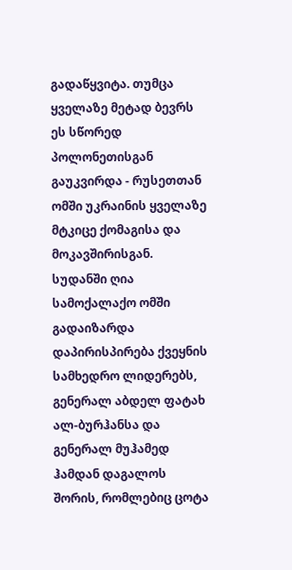გადაწყვიტა. თუმცა ყველაზე მეტად ბევრს ეს სწორედ პოლონეთისგან გაუკვირდა - რუსეთთან ომში უკრაინის ყველაზე მტკიცე ქომაგისა და მოკავშირისგან.
სუდანში ღია სამოქალაქო ომში გადაიზარდა დაპირისპირება ქვეყნის სამხედრო ლიდერებს, გენერალ აბდელ ფატახ ალ-ბურჰანსა და გენერალ მუჰამედ ჰამდან დაგალოს შორის, რომლებიც ცოტა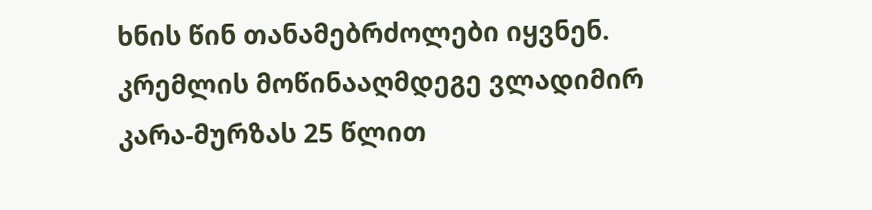ხნის წინ თანამებრძოლები იყვნენ.
კრემლის მოწინააღმდეგე ვლადიმირ კარა-მურზას 25 წლით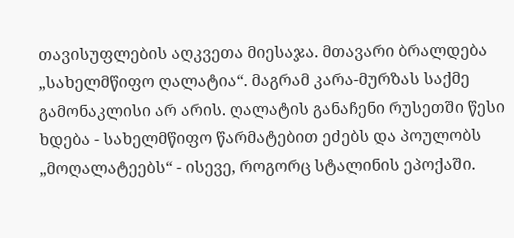თავისუფლების აღკვეთა მიესაჯა. მთავარი ბრალდება „სახელმწიფო ღალატია“. მაგრამ კარა-მურზას საქმე გამონაკლისი არ არის. ღალატის განაჩენი რუსეთში წესი ხდება - სახელმწიფო წარმატებით ეძებს და პოულობს „მოღალატეებს“ - ისევე, როგორც სტალინის ეპოქაში.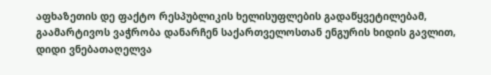აფხაზეთის დე ფაქტო რესპუბლიკის ხელისუფლების გადაწყვეტილებამ, გაამარტივოს ვაჭრობა დანარჩენ საქართველოსთან ენგურის ხიდის გავლით, დიდი ვნებათაღელვა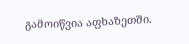გამოიწვია აფხაზეთში.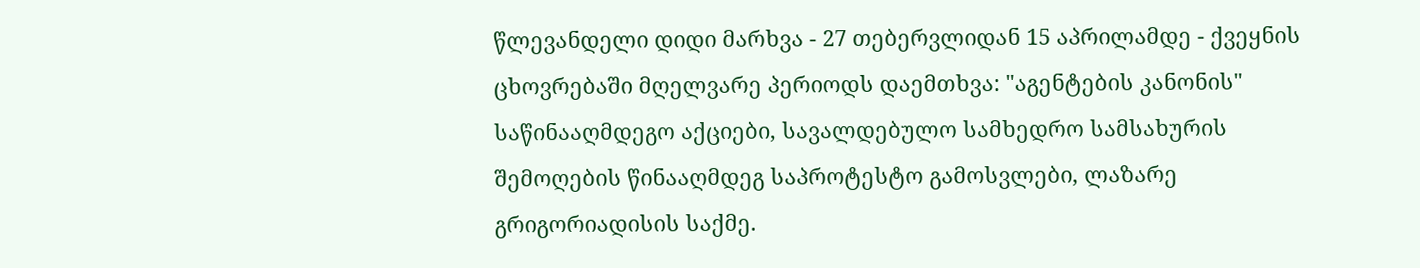წლევანდელი დიდი მარხვა - 27 თებერვლიდან 15 აპრილამდე - ქვეყნის ცხოვრებაში მღელვარე პერიოდს დაემთხვა: "აგენტების კანონის" საწინააღმდეგო აქციები, სავალდებულო სამხედრო სამსახურის შემოღების წინააღმდეგ საპროტესტო გამოსვლები, ლაზარე გრიგორიადისის საქმე.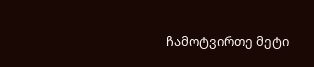ჩამოტვირთე მეტი